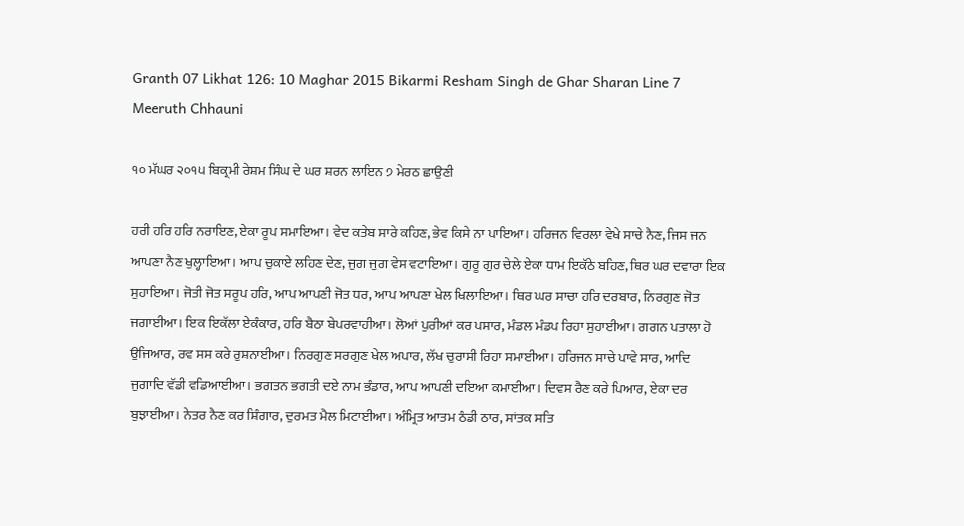Granth 07 Likhat 126: 10 Maghar 2015 Bikarmi Resham Singh de Ghar Sharan Line 7 Meeruth Chhauni

੧੦ ਮੱਘਰ ੨੦੧੫ ਬਿਕ੍ਰਮੀ ਰੇਸ਼ਮ ਸਿੰਘ ਦੇ ਘਰ ਸ਼ਰਨ ਲਾਇਨ ੭ ਮੇਰਠ ਛਾਉਣੀ

ਹਰੀ ਹਰਿ ਹਰਿ ਨਰਾਇਣ, ਏਕਾ ਰੂਪ ਸਮਾਇਆ। ਵੇਦ ਕਤੇਬ ਸਾਰੇ ਕਹਿਣ, ਭੇਵ ਕਿਸੇ ਨਾ ਪਾਇਆ। ਹਰਿਜਨ ਵਿਰਲਾ ਵੇਖੇ ਸਾਚੇ ਨੈਣ, ਜਿਸ ਜਨ ਆਪਣਾ ਨੈਣ ਖੁਲ੍ਹਾਇਆ। ਆਪ ਚੁਕਾਏ ਲਹਿਣ ਦੇਣ, ਜੁਗ ਜੁਗ ਵੇਸ ਵਟਾਇਆ। ਗੁਰੂ ਗੁਰ ਚੇਲੇ ਏਕਾ ਧਾਮ ਇਕੱਠੇ ਬਹਿਣ, ਥਿਰ ਘਰ ਦਵਾਰਾ ਇਕ ਸੁਹਾਇਆ। ਜੋਤੀ ਜੋਤ ਸਰੂਪ ਹਰਿ, ਆਪ ਆਪਣੀ ਜੋਤ ਧਰ, ਆਪ ਆਪਣਾ ਖੇਲ ਖਿਲਾਇਆ। ਥਿਰ ਘਰ ਸਾਚਾ ਹਰਿ ਦਰਬਾਰ, ਨਿਰਗੁਣ ਜੋਤ ਜਗਾਈਆ। ਇਕ ਇਕੱਲਾ ਏਕੰਕਾਰ, ਹਰਿ ਬੈਠਾ ਬੇਪਰਵਾਹੀਆ। ਲੋਆਂ ਪੁਰੀਆਂ ਕਰ ਪਸਾਰ, ਮੰਡਲ ਮੰਡਪ ਰਿਹਾ ਸੁਹਾਈਆ। ਗਗਨ ਪਤਾਲਾ ਹੋ ਉਜਿਆਰ, ਰਵ ਸਸ ਕਰੇ ਰੁਸ਼ਨਾਈਆ। ਨਿਰਗੁਣ ਸਰਗੁਣ ਖੇਲ ਅਪਾਰ, ਲੱਖ ਚੁਰਾਸੀ ਰਿਹਾ ਸਮਾਈਆ। ਹਰਿਜਨ ਸਾਚੇ ਪਾਵੇ ਸਾਰ, ਆਦਿ ਜੁਗਾਦਿ ਵੱਡੀ ਵਡਿਆਈਆ। ਭਗਤਨ ਭਗਤੀ ਦਏ ਨਾਮ ਭੰਡਾਰ, ਆਪ ਆਪਣੀ ਦਇਆ ਕਮਾਈਆ। ਦਿਵਸ ਰੈਣ ਕਰੇ ਪਿਆਰ, ਏਕਾ ਦਰ ਬੁਝਾਈਆ। ਨੇਤਰ ਨੈਣ ਕਰ ਸ਼ਿੰਗਾਰ, ਦੁਰਮਤ ਮੈਲ ਮਿਟਾਈਆ। ਅੰਮ੍ਰਿਤ ਆਤਮ ਠੰਡੀ ਠਾਰ, ਸਾਂਤਕ ਸਤਿ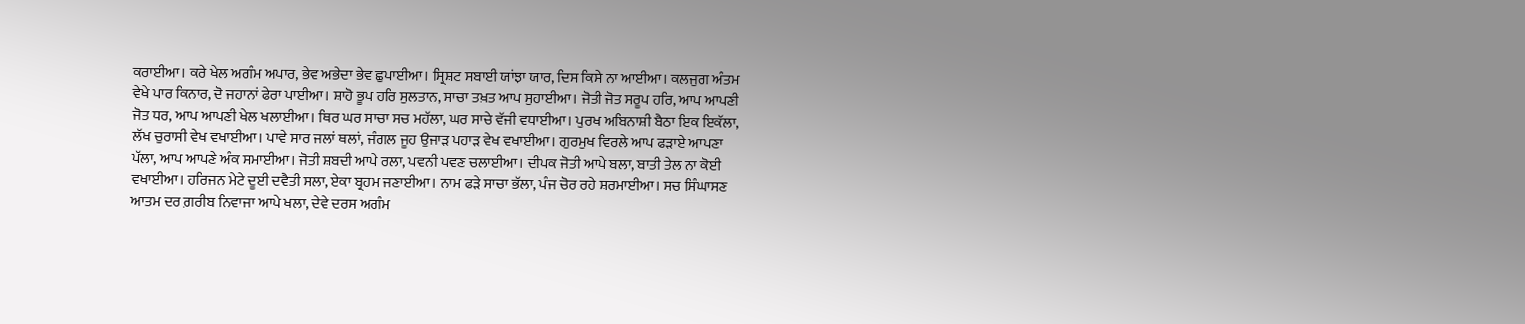ਕਰਾਈਆ। ਕਰੇ ਖੇਲ ਅਗੰਮ ਅਪਾਰ, ਭੇਵ ਅਭੇਦਾ ਭੇਵ ਛੁਪਾਈਆ। ਸ੍ਰਿਸ਼ਟ ਸਬਾਈ ਯਾਂਝਾ ਯਾਰ, ਦਿਸ ਕਿਸੇ ਨਾ ਆਈਆ। ਕਲਜੁਗ ਅੰਤਮ ਵੇਖੇ ਪਾਰ ਕਿਨਾਰ, ਦੋ ਜਹਾਨਾਂ ਫੇਰਾ ਪਾਈਆ। ਸ਼ਾਹੋ ਭੂਪ ਹਰਿ ਸੁਲਤਾਨ, ਸਾਚਾ ਤਖ਼ਤ ਆਪ ਸੁਹਾਈਆ। ਜੋਤੀ ਜੋਤ ਸਰੂਪ ਹਰਿ, ਆਪ ਆਪਣੀ ਜੋਤ ਧਰ, ਆਪ ਆਪਣੀ ਖੇਲ ਖਲਾਈਆ। ਥਿਰ ਘਰ ਸਾਚਾ ਸਚ ਮਹੱਲਾ, ਘਰ ਸਾਚੇ ਵੱਜੀ ਵਧਾਈਆ। ਪੁਰਖ ਅਬਿਨਾਸ਼ੀ ਬੈਠਾ ਇਕ ਇਕੱਲਾ, ਲੱਖ ਚੁਰਾਸੀ ਵੇਖ ਵਖਾਈਆ। ਪਾਵੇ ਸਾਰ ਜਲਾਂ ਥਲਾਂ, ਜੰਗਲ ਜੂਹ ਉਜਾੜ ਪਹਾੜ ਵੇਖ ਵਖਾਈਆ। ਗੁਰਮੁਖ ਵਿਰਲੇ ਆਪ ਫੜਾਏ ਆਪਣਾ ਪੱਲਾ, ਆਪ ਆਪਣੇ ਅੰਕ ਸਮਾਈਆ। ਜੋਤੀ ਸ਼ਬਦੀ ਆਪੇ ਰਲਾ, ਪਵਨੀ ਪਵਣ ਚਲਾਈਆ। ਦੀਪਕ ਜੋਤੀ ਆਪੇ ਬਲਾ, ਬਾਤੀ ਤੇਲ ਨਾ ਕੋਈ ਵਖਾਈਆ। ਹਰਿਜਨ ਮੇਟੇ ਦੂਈ ਦਵੈਤੀ ਸਲਾ, ਏਕਾ ਬ੍ਰਹਮ ਜਣਾਈਆ। ਨਾਮ ਫੜੇ ਸਾਚਾ ਭੱਲਾ, ਪੰਜ ਚੋਰ ਰਹੇ ਸ਼ਰਮਾਈਆ। ਸਚ ਸਿੰਘਾਸਣ ਆਤਮ ਦਰ ਗ਼ਰੀਬ ਨਿਵਾਜਾ ਆਪੇ ਖਲਾ, ਦੇਵੇ ਦਰਸ ਅਗੰਮ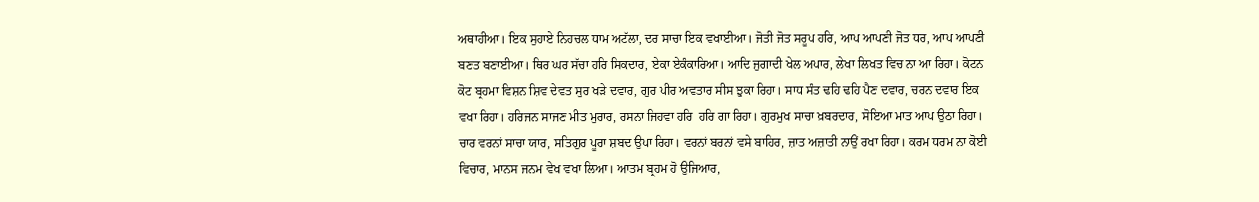ਅਥਾਹੀਆ। ਇਕ ਸੁਹਾਏ ਨਿਹਚਲ ਧਾਮ ਅਟੱਲਾ, ਦਰ ਸਾਚਾ ਇਕ ਵਖਾਈਆ। ਜੋਤੀ ਜੋਤ ਸਰੂਪ ਹਰਿ, ਆਪ ਆਪਣੀ ਜੋਤ ਧਰ, ਆਪ ਆਪਣੀ ਬਣਤ ਬਣਾਈਆ। ਥਿਰ ਘਰ ਸੱਚਾ ਹਰਿ ਸਿਕਦਾਰ, ਏਕਾ ਏਕੰਕਾਰਿਆ। ਆਦਿ ਜੁਗਾਦੀ ਖੇਲ ਅਪਾਰ, ਲੇਖਾ ਲਿਖਤ ਵਿਚ ਨਾ ਆ ਰਿਹਾ। ਕੋਟਨ ਕੋਟ ਬ੍ਰਹਮਾ ਵਿਸ਼ਨ ਸ਼ਿਵ ਦੇਵਤ ਸੁਰ ਖੜੇ ਦਵਾਰ, ਗੁਰ ਪੀਰ ਅਵਤਾਰ ਸੀਸ ਝੁਕਾ ਰਿਹਾ। ਸਾਧ ਸੰਤ ਢਹਿ ਢਹਿ ਪੈਣ ਦਵਾਰ, ਚਰਨ ਦਵਾਰ ਇਕ ਵਖਾ ਰਿਹਾ। ਹਰਿਜਨ ਸਾਜਣ ਮੀਤ ਮੁਰਾਰ, ਰਸਨਾ ਜਿਹਵਾ ਹਰਿ  ਹਰਿ ਗਾ ਰਿਹਾ। ਗੁਰਮੁਖ ਸਾਚਾ ਖ਼ਬਰਦਾਰ, ਸੋਇਆ ਮਾਤ ਆਪ ਉਠਾ ਰਿਹਾ। ਚਾਰ ਵਰਨਾਂ ਸਾਚਾ ਯਾਰ, ਸਤਿਗੁਰ ਪੂਰਾ ਸ਼ਬਦ ਉਪਾ ਰਿਹਾ। ਵਰਨਾਂ ਬਰਨਾਂ ਵਸੇ ਬਾਹਿਰ, ਜ਼ਾਤ ਅਜ਼ਾਤੀ ਨਾਉਂ ਰਖਾ ਰਿਹਾ। ਕਰਮ ਧਰਮ ਨਾ ਕੋਈ ਵਿਚਾਰ, ਮਾਨਸ ਜਨਮ ਵੇਖ ਵਖਾ ਲਿਆ। ਆਤਮ ਬ੍ਰਹਮ ਹੋ ਉਜਿਆਰ,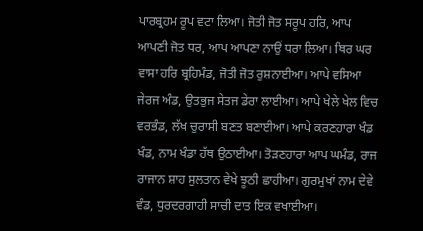ਪਾਰਬ੍ਰਹਮ ਰੂਪ ਵਟਾ ਲਿਆ। ਜੋਤੀ ਜੋਤ ਸਰੂਪ ਹਰਿ, ਆਪ ਆਪਣੀ ਜੋਤ ਧਰ, ਆਪ ਆਪਣਾ ਨਾਉਂ ਧਰਾ ਲਿਆ। ਥਿਰ ਘਰ ਵਾਸਾ ਹਰਿ ਬ੍ਰਹਿਮੰਡ, ਜੋਤੀ ਜੋਤ ਰੁਸ਼ਨਾਈਆ। ਆਪੇ ਵਸਿਆ ਜੇਰਜ ਅੰਡ, ਉਤਭੁਜ ਸੇਤਜ ਡੇਰਾ ਲਾਈਆ। ਆਪੇ ਖੇਲੇ ਖੇਲ ਵਿਚ ਵਰਭੰਡ, ਲੱਖ ਚੁਰਾਸੀ ਬਣਤ ਬਣਾਈਆ। ਆਪੇ ਕਰਣਹਾਰਾ ਖੰਡ ਖੰਡ, ਨਾਮ ਖੰਡਾ ਹੱਥ ਉਠਾਈਆ। ਤੋੜਣਹਾਰਾ ਆਪ ਘਮੰਡ, ਰਾਜ ਰਾਜਾਨ ਸ਼ਾਹ ਸੁਲਤਾਨ ਵੇਖੇ ਝੂਠੀ ਛਾਹੀਆ। ਗੁਰਮੁਖਾਂ ਨਾਮ ਦੇਵੇ ਵੰਡ, ਧੁਰਦਰਗਾਹੀ ਸਾਚੀ ਦਾਤ ਇਕ ਵਖਾਈਆ।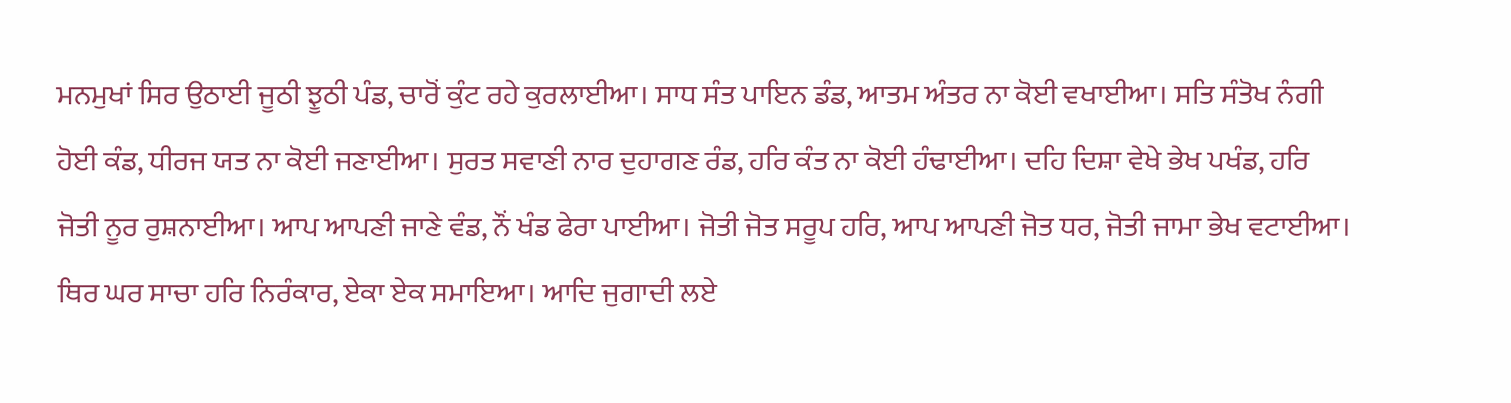ਮਨਮੁਖਾਂ ਸਿਰ ਉਠਾਈ ਜੂਠੀ ਝੂਠੀ ਪੰਡ, ਚਾਰੋਂ ਕੁੰਟ ਰਹੇ ਕੁਰਲਾਈਆ। ਸਾਧ ਸੰਤ ਪਾਇਨ ਡੰਡ, ਆਤਮ ਅੰਤਰ ਨਾ ਕੋਈ ਵਖਾਈਆ। ਸਤਿ ਸੰਤੋਖ ਨੰਗੀ ਹੋਈ ਕੰਡ, ਧੀਰਜ ਯਤ ਨਾ ਕੋਈ ਜਣਾਈਆ। ਸੁਰਤ ਸਵਾਣੀ ਨਾਰ ਦੁਹਾਗਣ ਰੰਡ, ਹਰਿ ਕੰਤ ਨਾ ਕੋਈ ਹੰਢਾਈਆ। ਦਹਿ ਦਿਸ਼ਾ ਵੇਖੇ ਭੇਖ ਪਖੰਡ, ਹਰਿ ਜੋਤੀ ਨੂਰ ਰੁਸ਼ਨਾਈਆ। ਆਪ ਆਪਣੀ ਜਾਣੇ ਵੰਡ, ਨੌਂ ਖੰਡ ਫੇਰਾ ਪਾਈਆ। ਜੋਤੀ ਜੋਤ ਸਰੂਪ ਹਰਿ, ਆਪ ਆਪਣੀ ਜੋਤ ਧਰ, ਜੋਤੀ ਜਾਮਾ ਭੇਖ ਵਟਾਈਆ। ਥਿਰ ਘਰ ਸਾਚਾ ਹਰਿ ਨਿਰੰਕਾਰ, ਏਕਾ ਏਕ ਸਮਾਇਆ। ਆਦਿ ਜੁਗਾਦੀ ਲਏ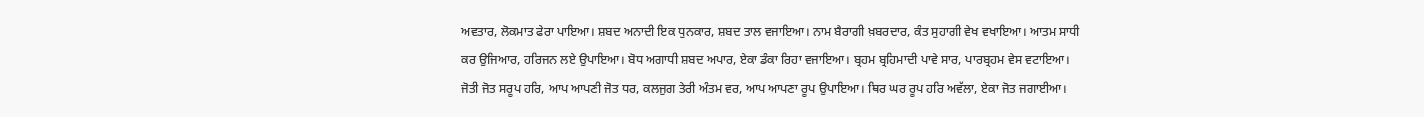ਅਵਤਾਰ, ਲੋਕਮਾਤ ਫੇਰਾ ਪਾਇਆ। ਸ਼ਬਦ ਅਨਾਦੀ ਇਕ ਧੁਨਕਾਰ, ਸ਼ਬਦ ਤਾਲ ਵਜਾਇਆ। ਨਾਮ ਬੈਰਾਗੀ ਖ਼ਬਰਦਾਰ, ਕੰਤ ਸੁਹਾਗੀ ਵੇਖ ਵਖਾਇਆ। ਆਤਮ ਸਾਧੀ ਕਰ ਉਜਿਆਰ, ਹਰਿਜਨ ਲਏ ਉਪਾਇਆ। ਬੋਧ ਅਗਾਧੀ ਸ਼ਬਦ ਅਪਾਰ, ਏਕਾ ਡੰਕਾ ਰਿਹਾ ਵਜਾਇਆ। ਬ੍ਰਹਮ ਬ੍ਰਹਿਮਾਦੀ ਪਾਵੇ ਸਾਰ, ਪਾਰਬ੍ਰਹਮ ਵੇਸ ਵਟਾਇਆ। ਜੋਤੀ ਜੋਤ ਸਰੂਪ ਹਰਿ, ਆਪ ਆਪਣੀ ਜੋਤ ਧਰ, ਕਲਜੁਗ ਤੇਰੀ ਅੰਤਮ ਵਰ, ਆਪ ਆਪਣਾ ਰੂਪ ਉਪਾਇਆ। ਥਿਰ ਘਰ ਰੂਪ ਹਰਿ ਅਵੱਲਾ, ਏਕਾ ਜੋਤ ਜਗਾਈਆ।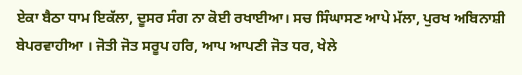ਏਕਾ ਬੈਠਾ ਧਾਮ ਇਕੱਲਾ, ਦੂਸਰ ਸੰਗ ਨਾ ਕੋਈ ਰਖਾਈਆ। ਸਚ ਸਿੰਘਾਸਣ ਆਪੇ ਮੱਲਾ, ਪੁਰਖ ਅਬਿਨਾਸ਼ੀ ਬੇਪਰਵਾਹੀਆ । ਜੋਤੀ ਜੋਤ ਸਰੂਪ ਹਰਿ, ਆਪ ਆਪਣੀ ਜੋਤ ਧਰ, ਖੇਲੇ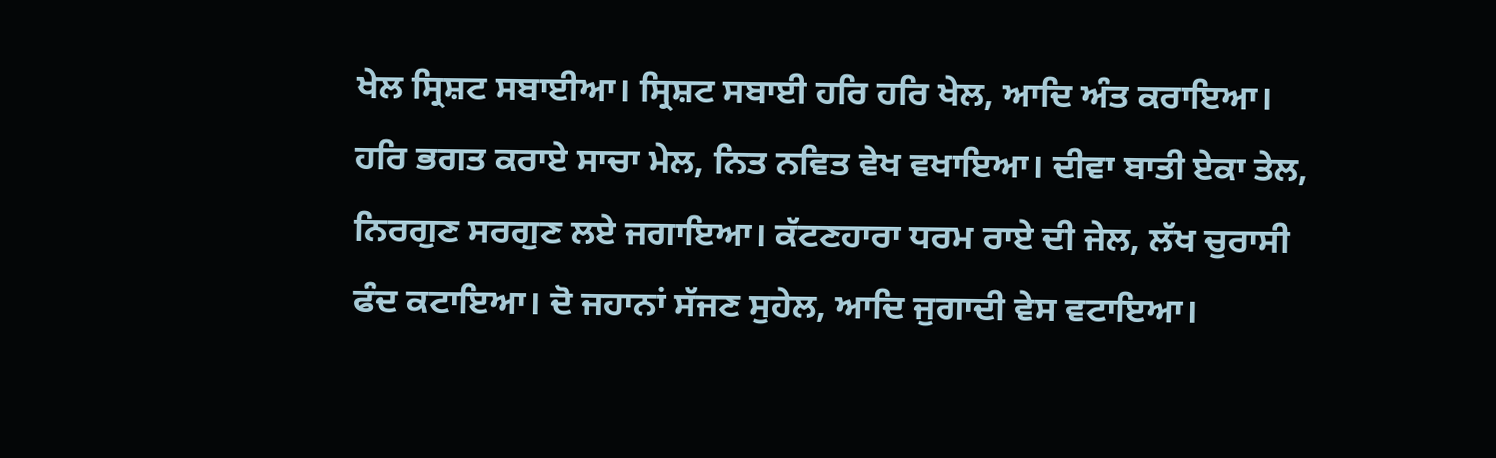ਖੇਲ ਸ੍ਰਿਸ਼ਟ ਸਬਾਈਆ। ਸ੍ਰਿਸ਼ਟ ਸਬਾਈ ਹਰਿ ਹਰਿ ਖੇਲ, ਆਦਿ ਅੰਤ ਕਰਾਇਆ। ਹਰਿ ਭਗਤ ਕਰਾਏ ਸਾਚਾ ਮੇਲ, ਨਿਤ ਨਵਿਤ ਵੇਖ ਵਖਾਇਆ। ਦੀਵਾ ਬਾਤੀ ਏਕਾ ਤੇਲ, ਨਿਰਗੁਣ ਸਰਗੁਣ ਲਏ ਜਗਾਇਆ। ਕੱਟਣਹਾਰਾ ਧਰਮ ਰਾਏ ਦੀ ਜੇਲ, ਲੱਖ ਚੁਰਾਸੀ ਫੰਦ ਕਟਾਇਆ। ਦੋ ਜਹਾਨਾਂ ਸੱਜਣ ਸੁਹੇਲ, ਆਦਿ ਜੁਗਾਦੀ ਵੇਸ ਵਟਾਇਆ।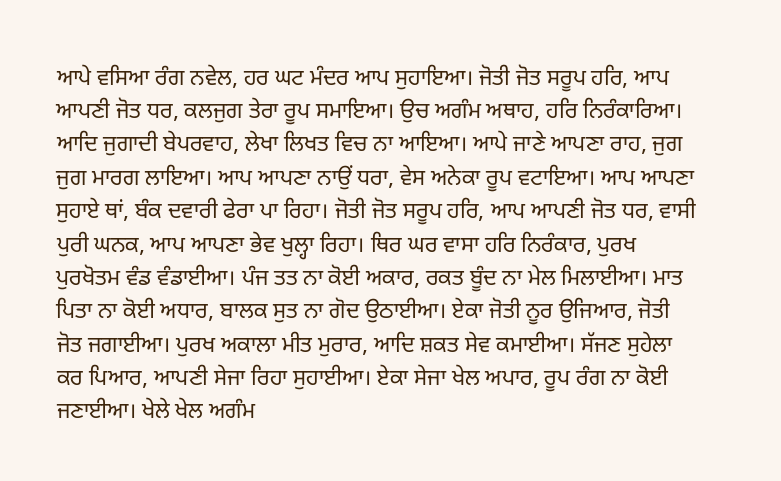ਆਪੇ ਵਸਿਆ ਰੰਗ ਨਵੇਲ, ਹਰ ਘਟ ਮੰਦਰ ਆਪ ਸੁਹਾਇਆ। ਜੋਤੀ ਜੋਤ ਸਰੂਪ ਹਰਿ, ਆਪ ਆਪਣੀ ਜੋਤ ਧਰ, ਕਲਜੁਗ ਤੇਰਾ ਰੂਪ ਸਮਾਇਆ। ਉਚ ਅਗੰਮ ਅਥਾਹ, ਹਰਿ ਨਿਰੰਕਾਰਿਆ। ਆਦਿ ਜੁਗਾਦੀ ਬੇਪਰਵਾਹ, ਲੇਖਾ ਲਿਖਤ ਵਿਚ ਨਾ ਆਇਆ। ਆਪੇ ਜਾਣੇ ਆਪਣਾ ਰਾਹ, ਜੁਗ ਜੁਗ ਮਾਰਗ ਲਾਇਆ। ਆਪ ਆਪਣਾ ਨਾਉਂ ਧਰਾ, ਵੇਸ ਅਨੇਕਾ ਰੂਪ ਵਟਾਇਆ। ਆਪ ਆਪਣਾ ਸੁਹਾਏ ਥਾਂ, ਬੰਕ ਦਵਾਰੀ ਫੇਰਾ ਪਾ ਰਿਹਾ। ਜੋਤੀ ਜੋਤ ਸਰੂਪ ਹਰਿ, ਆਪ ਆਪਣੀ ਜੋਤ ਧਰ, ਵਾਸੀ ਪੁਰੀ ਘਨਕ, ਆਪ ਆਪਣਾ ਭੇਵ ਖੁਲ੍ਹਾ ਰਿਹਾ। ਥਿਰ ਘਰ ਵਾਸਾ ਹਰਿ ਨਿਰੰਕਾਰ, ਪੁਰਖ ਪੁਰਖੋਤਮ ਵੰਡ ਵੰਡਾਈਆ। ਪੰਜ ਤਤ ਨਾ ਕੋਈ ਅਕਾਰ, ਰਕਤ ਬੂੰਦ ਨਾ ਮੇਲ ਮਿਲਾਈਆ। ਮਾਤ ਪਿਤਾ ਨਾ ਕੋਈ ਅਧਾਰ, ਬਾਲਕ ਸੁਤ ਨਾ ਗੋਦ ਉਠਾਈਆ। ਏਕਾ ਜੋਤੀ ਨੂਰ ਉਜਿਆਰ, ਜੋਤੀ ਜੋਤ ਜਗਾਈਆ। ਪੁਰਖ ਅਕਾਲਾ ਮੀਤ ਮੁਰਾਰ, ਆਦਿ ਸ਼ਕਤ ਸੇਵ ਕਮਾਈਆ। ਸੱਜਣ ਸੁਹੇਲਾ ਕਰ ਪਿਆਰ, ਆਪਣੀ ਸੇਜਾ ਰਿਹਾ ਸੁਹਾਈਆ। ਏਕਾ ਸੇਜਾ ਖੇਲ ਅਪਾਰ, ਰੂਪ ਰੰਗ ਨਾ ਕੋਈ ਜਣਾਈਆ। ਖੇਲੇ ਖੇਲ ਅਗੰਮ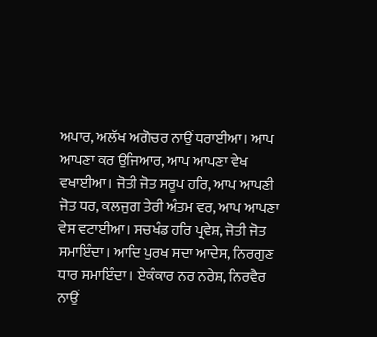ਅਪਾਰ, ਅਲੱਖ ਅਗੋਚਰ ਨਾਉਂ ਧਰਾਈਆ। ਆਪ ਆਪਣਾ ਕਰ ਉਜਿਆਰ, ਆਪ ਆਪਣਾ ਵੇਖ ਵਖਾਈਆ। ਜੋਤੀ ਜੋਤ ਸਰੂਪ ਹਰਿ, ਆਪ ਆਪਣੀ ਜੋਤ ਧਰ, ਕਲਜੁਗ ਤੇਰੀ ਅੰਤਮ ਵਰ, ਆਪ ਆਪਣਾ ਵੇਸ ਵਟਾਈਆ। ਸਚਖੰਡ ਹਰਿ ਪ੍ਰਵੇਸ਼, ਜੋਤੀ ਜੋਤ ਸਮਾਇੰਦਾ। ਆਦਿ ਪੁਰਖ ਸਦਾ ਆਦੇਸ, ਨਿਰਗੁਣ ਧਾਰ ਸਮਾਇੰਦਾ। ਏਕੰਕਾਰ ਨਰ ਨਰੇਸ਼, ਨਿਰਵੈਰ ਨਾਉਂ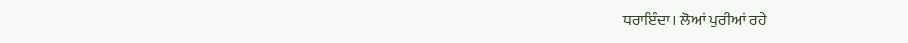ਧਰਾਇੰਦਾ। ਲੋਆਂ ਪੁਰੀਆਂ ਰਹੇ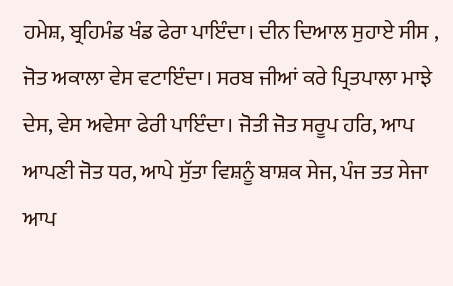ਹਮੇਸ਼, ਬ੍ਰਹਿਮੰਡ ਖੰਡ ਫੇਰਾ ਪਾਇੰਦਾ। ਦੀਨ ਦਿਆਲ ਸੁਹਾਏ ਸੀਸ , ਜੋਤ ਅਕਾਲਾ ਵੇਸ ਵਟਾਇੰਦਾ। ਸਰਬ ਜੀਆਂ ਕਰੇ ਪ੍ਰਿਤਪਾਲਾ ਮਾਝੇ ਦੇਸ, ਵੇਸ ਅਵੇਸਾ ਫੇਰੀ ਪਾਇੰਦਾ। ਜੋਤੀ ਜੋਤ ਸਰੂਪ ਹਰਿ, ਆਪ ਆਪਣੀ ਜੋਤ ਧਰ, ਆਪੇ ਸੁੱਤਾ ਵਿਸ਼ਨੂੰ ਬਾਸ਼ਕ ਸੇਜ, ਪੰਜ ਤਤ ਸੇਜਾ ਆਪ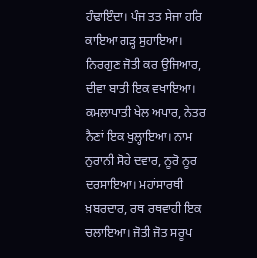ਹੰਢਾਇੰਦਾ। ਪੰਜ ਤਤ ਸੇਜਾ ਹਰਿ ਕਾਇਆ ਗੜ੍ਹ ਸੁਹਾਇਆ। ਨਿਰਗੁਣ ਜੋਤੀ ਕਰ ਉਜਿਆਰ, ਦੀਵਾ ਬਾਤੀ ਇਕ ਵਖਾਇਆ। ਕਮਲਾਪਾਤੀ ਖੇਲ ਅਪਾਰ, ਨੇਤਰ ਨੈਣਾਂ ਇਕ ਖੁਲ੍ਹਾਇਆ। ਨਾਮ ਨੁਰਾਨੀ ਸੋਹੇ ਦਵਾਰ, ਨੂਰੋ ਨੂਰ ਦਰਸਾਇਆ। ਮਹਾਂਸਾਰਥੀ ਖ਼ਬਰਦਾਰ, ਰਥ ਰਥਵਾਹੀ ਇਕ ਚਲਾਇਆ। ਜੋਤੀ ਜੋਤ ਸਰੂਪ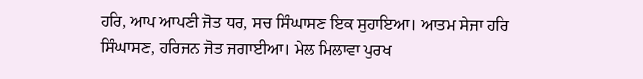ਹਰਿ, ਆਪ ਆਪਣੀ ਜੋਤ ਧਰ, ਸਚ ਸਿੰਘਾਸਣ ਇਕ ਸੁਹਾਇਆ। ਆਤਮ ਸੇਜਾ ਹਰਿ ਸਿੰਘਾਸਣ, ਹਰਿਜਨ ਜੋਤ ਜਗਾਈਆ। ਮੇਲ ਮਿਲਾਵਾ ਪੁਰਖ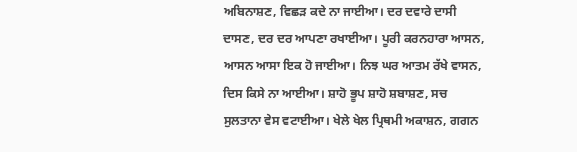ਅਬਿਨਾਸ਼ਣ, ਵਿਛੜ ਕਦੇ ਨਾ ਜਾਈਆ। ਦਰ ਦਵਾਰੇ ਦਾਸੀ ਦਾਸਣ, ਦਰ ਦਰ ਆਪਣਾ ਰਖਾਈਆ। ਪੂਰੀ ਕਰਨਹਾਰਾ ਆਸਨ, ਆਸਨ ਆਸਾ ਇਕ ਹੋ ਜਾਈਆ। ਨਿਝ ਘਰ ਆਤਮ ਰੱਖੇ ਵਾਸਨ, ਦਿਸ ਕਿਸੇ ਨਾ ਆਈਆ। ਸ਼ਾਹੋ ਭੂਪ ਸ਼ਾਹੋ ਸ਼ਬਾਸ਼ਣ, ਸਚ ਸੁਲਤਾਨਾ ਵੇਸ ਵਟਾਈਆ। ਖੇਲੇ ਖੇਲ ਪ੍ਰਿਥਮੀ ਅਕਾਸ਼ਨ, ਗਗਨ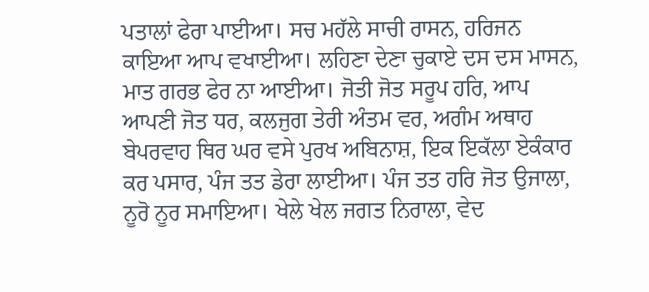ਪਤਾਲਾਂ ਫੇਰਾ ਪਾਈਆ। ਸਚ ਮਹੱਲੇ ਸਾਚੀ ਰਾਸਨ, ਹਰਿਜਨ ਕਾਇਆ ਆਪ ਵਖਾਈਆ। ਲਹਿਣਾ ਦੇਣਾ ਚੁਕਾਏ ਦਸ ਦਸ ਮਾਸਨ, ਮਾਤ ਗਰਭ ਫੇਰ ਨਾ ਆਈਆ। ਜੋਤੀ ਜੋਤ ਸਰੂਪ ਹਰਿ, ਆਪ ਆਪਣੀ ਜੋਤ ਧਰ, ਕਲਜੁਗ ਤੇਰੀ ਅੰਤਮ ਵਰ, ਅਗੰਮ ਅਥਾਹ ਬੇਪਰਵਾਹ ਥਿਰ ਘਰ ਵਸੇ ਪੁਰਖ ਅਬਿਨਾਸ਼, ਇਕ ਇਕੱਲਾ ਏਕੰਕਾਰ ਕਰ ਪਸਾਰ, ਪੰਜ ਤਤ ਡੇਰਾ ਲਾਈਆ। ਪੰਜ ਤਤ ਹਰਿ ਜੋਤ ਉਜਾਲਾ, ਨੂਰੋ ਨੂਰ ਸਮਾਇਆ। ਖੇਲੇ ਖੇਲ ਜਗਤ ਨਿਰਾਲਾ, ਵੇਦ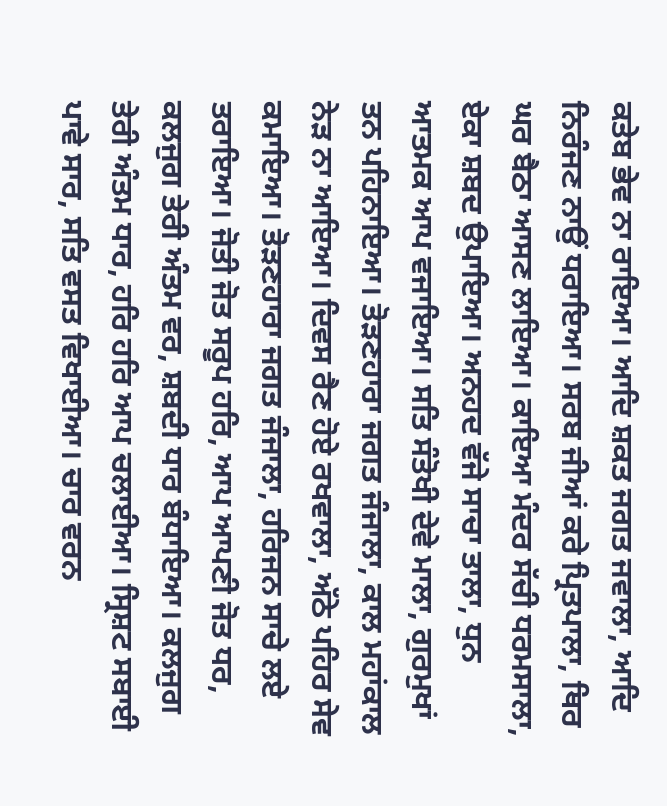ਕਤੇਬ ਭੇਵ ਨਾ ਰਾਇਆ। ਆਦਿ ਸ਼ਕਤ ਜਗਤ ਜਵਾਲਾ, ਆਦਿ ਨਿਰੰਜਣ ਨਾਉਂ ਧਰਾਇਆ। ਸਰਬ ਜੀਆਂ ਕਰੇ ਪ੍ਰਿਤਪਾਲਾ, ਥਿਰ ਘਰ ਬੈਠਾ ਆਸਣ ਲਾਇਆ। ਕਾਇਆ ਮੰਦਰ ਸੱਚੀ ਧਰਮਸਾਲਾ, ਏਕਾ ਸ਼ਬਦ ਉਪਾਇਆ। ਅਨਹਦ ਵੱਜੇ ਸਾਚਾ ਤਾਲਾ, ਧੁਨ ਆਤਮਕ ਆਪ ਵਜਾਇਆ। ਸਤਿ ਸੰਤੋਖੀ ਦੇਵੇ ਮਾਲਾ, ਗੁਰਮੁਖਾਂ ਤਨ ਪਹਿਨਾਇਆ। ਤੋੜਣਹਾਰਾ ਜਗਤ ਜੰਜਾਲਾ, ਕਾਲ ਮਹਾਂਕਾਲ ਨੇੜ ਨਾ ਆਇਆ। ਦਿਵਸ ਰੈਣ ਹੋਏ ਰਖਵਾਲਾ, ਅੱਠੇ ਪਹਿਰ ਸੇਵ ਕਮਾਇਆ। ਤੋੜਣਹਾਰਾ ਜਗਤ ਜੰਜਾਲਾ, ਹਰਿਜਨ ਸਾਚੇ ਲਏ ਤਰਾਇਆ। ਜੋਤੀ ਜੋਤ ਸਰੂਪ ਹਰਿ, ਆਪ ਆਪਣੀ ਜੋਤ ਧਰ, ਕਲਜੁਗ ਤੇਰੀ ਅੰਤਮ ਵਰ, ਸ਼ਬਦੀ ਧਾਰ ਬੰਧਾਇਆ। ਕਲਜੁਗ ਤੇਰੀ ਅੰਤਮ ਧਾਰ, ਹਰਿ ਹਰਿ ਆਪ ਚਲਾਈਆ। ਸ੍ਰਿਸ਼ਟ ਸਬਾਈ ਪਾਵੇ ਸਾਰ, ਸਤਿ ਵਸਤ ਵਿਖਾਈਆ। ਚਾਰ ਵਰਨ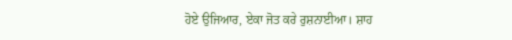ਹੋਏ ਉਜਿਆਰ, ਏਕਾ ਜੋਤ ਕਰੇ ਰੁਸ਼ਨਾਈਆ। ਸ਼ਾਹ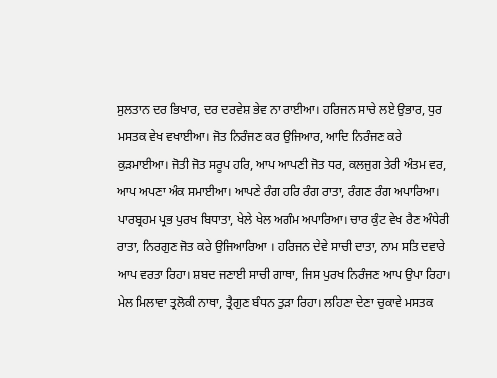ਸੁਲਤਾਨ ਦਰ ਭਿਖਾਰ, ਦਰ ਦਰਵੇਸ਼ ਭੇਵ ਨਾ ਰਾਈਆ। ਹਰਿਜਨ ਸਾਚੇ ਲਏ ਉਭਾਰ, ਧੁਰ ਮਸਤਕ ਵੇਖ ਵਖਾਈਆ। ਜੋਤ ਨਿਰੰਜਣ ਕਰ ਉਜਿਆਰ, ਆਦਿ ਨਿਰੰਜਣ ਕਰੇ ਕੁੜਮਾਈਆ। ਜੋਤੀ ਜੋਤ ਸਰੂਪ ਹਰਿ, ਆਪ ਆਪਣੀ ਜੋਤ ਧਰ, ਕਲਜੁਗ ਤੇਰੀ ਅੰਤਮ ਵਰ, ਆਪ ਅਪਣਾ ਅੰਕ ਸਮਾਈਆ। ਆਪਣੇ ਰੰਗ ਹਰਿ ਰੰਗ ਰਾਤਾ, ਰੰਗਣ ਰੰਗ ਅਪਾਰਿਆ। ਪਾਰਬ੍ਰਹਮ ਪ੍ਰਭ ਪੁਰਖ ਬਿਧਾਤਾ, ਖੇਲੇ ਖੇਲ ਅਗੰਮ ਅਪਾਰਿਆ। ਚਾਰ ਕੁੰਟ ਵੇਖ ਰੈਣ ਅੰਧੇਰੀ ਰਾਤਾ, ਨਿਰਗੁਣ ਜੋਤ ਕਰੇ ਉਜਿਆਰਿਆ । ਹਰਿਜਨ ਦੇਵੇ ਸਾਚੀ ਦਾਤਾ, ਨਾਮ ਸਤਿ ਦਵਾਰੇ ਆਪ ਵਰਤਾ ਰਿਹਾ। ਸ਼ਬਦ ਜਣਾਈ ਸਾਚੀ ਗਾਥਾ, ਜਿਸ ਪੁਰਖ ਨਿਰੰਜਣ ਆਪ ਉਪਾ ਰਿਹਾ। ਮੇਲ ਮਿਲਾਵਾ ਤ੍ਰਲੋਕੀ ਨਾਥਾ, ਤ੍ਰੈਗੁਣ ਬੰਧਨ ਤੁੜਾ ਰਿਹਾ। ਲਹਿਣਾ ਦੇਣਾ ਚੁਕਾਵੇ ਮਸਤਕ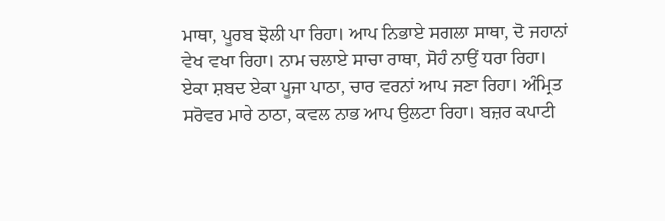ਮਾਥਾ, ਪੂਰਬ ਝੋਲੀ ਪਾ ਰਿਹਾ। ਆਪ ਨਿਭਾਏ ਸਗਲਾ ਸਾਥਾ, ਦੋ ਜਹਾਨਾਂ ਵੇਖ ਵਖਾ ਰਿਹਾ। ਨਾਮ ਚਲਾਏ ਸਾਚਾ ਰਾਥਾ, ਸੋਹੰ ਨਾਉਂ ਧਰਾ ਰਿਹਾ। ਏਕਾ ਸ਼ਬਦ ਏਕਾ ਪੂਜਾ ਪਾਠਾ, ਚਾਰ ਵਰਨਾਂ ਆਪ ਜਣਾ ਰਿਹਾ। ਅੰਮ੍ਰਿਤ ਸਰੋਵਰ ਮਾਰੇ ਠਾਠਾ, ਕਵਲ ਨਾਭ ਆਪ ਉਲਟਾ ਰਿਹਾ। ਬਜ਼ਰ ਕਪਾਟੀ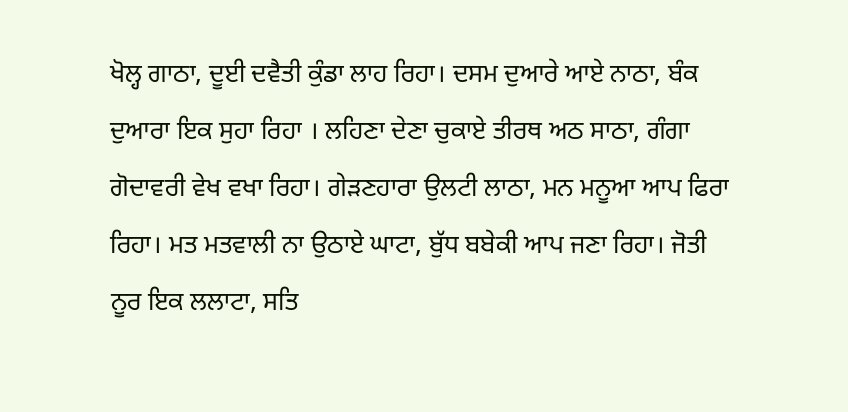ਖੋਲ੍ਹ ਗਾਠਾ, ਦੂਈ ਦਵੈਤੀ ਕੁੰਡਾ ਲਾਹ ਰਿਹਾ। ਦਸਮ ਦੁਆਰੇ ਆਏ ਨਾਠਾ, ਬੰਕ ਦੁਆਰਾ ਇਕ ਸੁਹਾ ਰਿਹਾ । ਲਹਿਣਾ ਦੇਣਾ ਚੁਕਾਏ ਤੀਰਥ ਅਠ ਸਾਠਾ, ਗੰਗਾ ਗੋਦਾਵਰੀ ਵੇਖ ਵਖਾ ਰਿਹਾ। ਗੇੜਣਹਾਰਾ ਉਲਟੀ ਲਾਠਾ, ਮਨ ਮਨੂਆ ਆਪ ਫਿਰਾ ਰਿਹਾ। ਮਤ ਮਤਵਾਲੀ ਨਾ ਉਠਾਏ ਘਾਟਾ, ਬੁੱਧ ਬਬੇਕੀ ਆਪ ਜਣਾ ਰਿਹਾ। ਜੋਤੀ ਨੂਰ ਇਕ ਲਲਾਟਾ, ਸਤਿ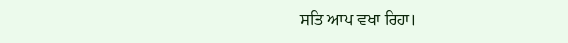ਸਤਿ ਆਪ ਵਖਾ ਰਿਹਾ।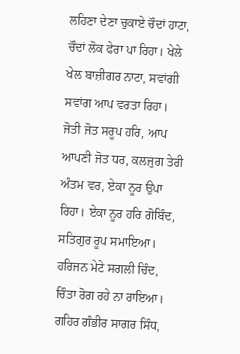ਲਹਿਣਾ ਦੇਣਾ ਚੁਕਾਏ ਚੌਦਾਂ ਹਾਟਾ, ਚੌਦਾਂ ਲੋਕ ਫੇਰਾ ਪਾ ਰਿਹਾ। ਖੇਲੇ ਖੇਲ ਬਾਜ਼ੀਗਰ ਨਾਟਾ, ਸਵਾਂਗੀ ਸਵਾਂਗ ਆਪ ਵਰਤਾ ਰਿਹਾ। ਜੋਤੀ ਜੋਤ ਸਰੂਪ ਹਰਿ, ਆਪ ਆਪਣੀ ਜੋਤ ਧਰ, ਕਲਜੁਗ ਤੇਰੀ ਅੰਤਮ ਵਰ, ਏਕਾ ਨੂਰ ਉਪਾ ਰਿਹਾ। ਏਕਾ ਨੂਰ ਹਰਿ ਗੋਬਿੰਦ, ਸਤਿਗੁਰ ਰੂਪ ਸਮਾਇਆ। ਹਰਿਜਨ ਮੇਟੇ ਸਗਲੀ ਚਿੰਦ, ਚਿੰਤਾ ਰੋਗ ਰਹੇ ਨਾ ਰਾਇਆ। ਗਹਿਰ ਗੰਭੀਰ ਸਾਗਰ ਸਿੰਧ,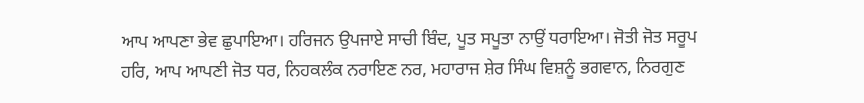ਆਪ ਆਪਣਾ ਭੇਵ ਛੁਪਾਇਆ। ਹਰਿਜਨ ਉਪਜਾਏ ਸਾਚੀ ਬਿੰਦ, ਪੂਤ ਸਪੂਤਾ ਨਾਉਂ ਧਰਾਇਆ। ਜੋਤੀ ਜੋਤ ਸਰੂਪ ਹਰਿ, ਆਪ ਆਪਣੀ ਜੋਤ ਧਰ, ਨਿਹਕਲੰਕ ਨਰਾਇਣ ਨਰ, ਮਹਾਰਾਜ ਸ਼ੇਰ ਸਿੰਘ ਵਿਸ਼ਨੂੰ ਭਗਵਾਨ, ਨਿਰਗੁਣ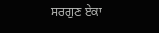ਸਰਗੁਣ ਏਕਾ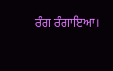ਰੰਗ ਰੰਗਾਇਆ।